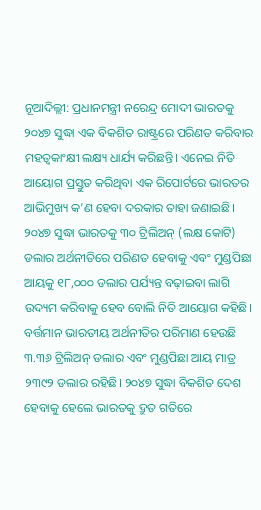ନୂଆଦିଲ୍ଲୀ: ପ୍ରଧାନମନ୍ତ୍ରୀ ନରେନ୍ଦ୍ର ମୋଦୀ ଭାରତକୁ ୨୦୪୭ ସୁଦ୍ଧା ଏକ ବିକଶିତ ରାଷ୍ଟ୍ରରେ ପରିଣତ କରିବାର ମହତ୍ବକାଂକ୍ଷୀ ଲକ୍ଷ୍ୟ ଧାର୍ଯ୍ୟ କରିଛନ୍ତି। ଏନେଇ ନିତି ଆୟୋଗ ପ୍ରସ୍ତୁତ କରିଥିବା ଏକ ରିପୋର୍ଟରେ ଭାରତର ଆଭିମୁଖ୍ୟ କ’ଣ ହେବା ଦରକାର ତାହା ଜଣାଇଛି। ୨୦୪୭ ସୁଦ୍ଧା ଭାରତକୁ ୩୦ ଟ୍ରିଲିଅନ୍ (ଲକ୍ଷ କୋଟି) ଡଲାର ଅର୍ଥନୀତିରେ ପରିଣତ ହେବାକୁ ଏବଂ ମୁଣ୍ଡପିଛା ଆୟକୁ ୧୮,୦୦୦ ଡଲାର ପର୍ଯ୍ୟନ୍ତ ବଢ଼ାଇବା ଲାଗି ଉଦ୍ୟମ କରିବାକୁ ହେବ ବୋଲି ନିତି ଆୟୋଗ କହିଛି।
ବର୍ତ୍ତମାନ ଭାରତୀୟ ଅର୍ଥନୀତିର ପରିମାଣ ହେଉଛି ୩.୩୬ ଟ୍ରିଲିଅନ୍ ଡଲାର ଏବଂ ମୁଣ୍ଡପିଛା ଆୟ ମାତ୍ର ୨୩୯୨ ଡଲାର ରହିଛି। ୨୦୪୭ ସୁଦ୍ଧା ବିକଶିତ ଦେଶ ହେବାକୁ ହେଲେ ଭାରତକୁ ଦ୍ରୁତ ଗତିରେ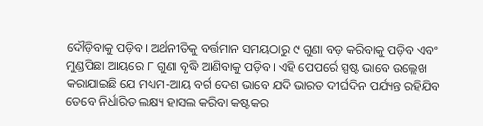ଦୌଡ଼ିବାକୁ ପଡ଼ିବ। ଅର୍ଥନୀତିକୁ ବର୍ତ୍ତମାନ ସମୟଠାରୁ ୯ ଗୁଣା ବଡ଼ କରିବାକୁ ପଡ଼ିବ ଏବଂ ମୁଣ୍ଡପିଛା ଆୟରେ ୮ ଗୁଣା ବୃଦ୍ଧି ଆଣିବାକୁ ପଡ଼ିବ। ଏହି ପେପର୍ରେ ସ୍ପଷ୍ଟ ଭାବେ ଉଲ୍ଲେଖ କରାଯାଇଛି ଯେ ମଧ୍ୟମ-ଆୟ ବର୍ଗ ଦେଶ ଭାବେ ଯଦି ଭାରତ ଦୀର୍ଘଦିନ ପର୍ଯ୍ୟନ୍ତ ରହିଯିବ ତେବେ ନିର୍ଧାରିତ ଲକ୍ଷ୍ୟ ହାସଲ କରିବା କଷ୍ଟକର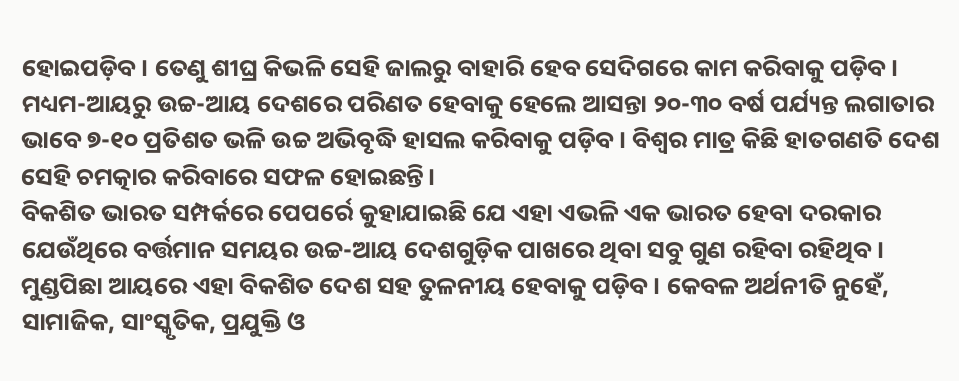ହୋଇପଡ଼ିବ। ତେଣୁ ଶୀଘ୍ର କିଭଳି ସେହି ଜାଲରୁ ବାହାରି ହେବ ସେଦିଗରେ କାମ କରିବାକୁ ପଡ଼ିବ। ମଧ୍ୟମ-ଆୟରୁ ଉଚ୍ଚ-ଆୟ ଦେଶରେ ପରିଣତ ହେବାକୁ ହେଲେ ଆସନ୍ତା ୨୦-୩୦ ବର୍ଷ ପର୍ଯ୍ୟନ୍ତ ଲଗାତାର ଭାବେ ୭-୧୦ ପ୍ରତିଶତ ଭଳି ଉଚ୍ଚ ଅଭିବୃଦ୍ଧି ହାସଲ କରିବାକୁ ପଡ଼ିବ। ବିଶ୍ବର ମାତ୍ର କିଛି ହାତଗଣତି ଦେଶ ସେହି ଚମତ୍କାର କରିବାରେ ସଫଳ ହୋଇଛନ୍ତି।
ବିକଶିତ ଭାରତ ସମ୍ପର୍କରେ ପେପର୍ରେ କୁହାଯାଇଛି ଯେ ଏହା ଏଭଳି ଏକ ଭାରତ ହେବା ଦରକାର ଯେଉଁଥିରେ ବର୍ତ୍ତମାନ ସମୟର ଉଚ୍ଚ-ଆୟ ଦେଶଗୁଡ଼ିକ ପାଖରେ ଥିବା ସବୁ ଗୁଣ ରହିବା ରହିଥିବ। ମୁଣ୍ଡପିଛା ଆୟରେ ଏହା ବିକଶିତ ଦେଶ ସହ ତୁଳନୀୟ ହେବାକୁ ପଡ଼ିବ। କେବଳ ଅର୍ଥନୀତି ନୁହେଁ, ସାମାଜିକ, ସାଂସ୍କୃତିକ, ପ୍ରଯୁକ୍ତି ଓ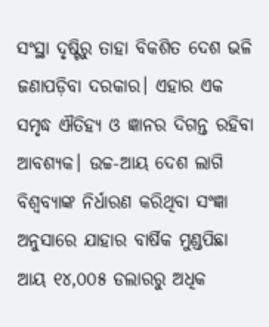ସଂସ୍ଥା ଦୃଷ୍ଟିରୁ ତାହା ବିକଶିତ ଦେଶ ଭଳି ଜଣାପଡ଼ିବା ଦରକାର। ଏହାର ଏକ ସମୃଦ୍ଧ ଐତିହ୍ୟ ଓ ଜ୍ଞାନର ଦିଗନ୍ତ ରହିବା ଆବଶ୍ୟକ। ଉଚ୍ଚ-ଆୟ ଦେଶ ଲାଗି ବିଶ୍ବବ୍ୟାଙ୍କ ନିର୍ଧାରଣ କରିଥିବା ସଂଜ୍ଞା ଅନୁସାରେ ଯାହାର ବାର୍ଷିକ ମୁଣ୍ଡପିଛା ଆୟ ୧୪,୦୦୫ ଡଲାରରୁ ଅଧିକ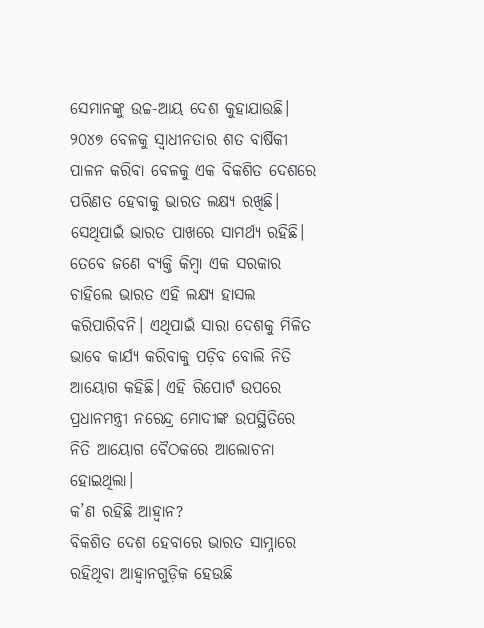ସେମାନଙ୍କୁ ଉଚ୍ଚ-ଆୟ ଦେଶ କୁହାଯାଉଛି। ୨୦୪୭ ବେଳକୁ ସ୍ବାଧୀନତାର ଶତ ବାର୍ଷିକୀ ପାଳନ କରିବା ବେଳକୁ ଏକ ବିକଶିତ ଦେଶରେ ପରିଣତ ହେବାକୁ ଭାରତ ଲକ୍ଷ୍ୟ ରଖିଛି। ସେଥିପାଇଁ ଭାରତ ପାଖରେ ସାମର୍ଥ୍ୟ ରହିଛି। ତେବେ ଜଣେ ବ୍ୟକ୍ତି କିମ୍ବା ଏକ ସରକାର ଚାହିଲେ ଭାରତ ଏହି ଲକ୍ଷ୍ୟ ହାସଲ କରିପାରିବନି। ଏଥିପାଇଁ ସାରା ଦେଶକୁ ମିଳିତ ଭାବେ କାର୍ଯ୍ୟ କରିବାକୁ ପଡ଼ିବ ବୋଲି ନିତି ଆୟୋଗ କହିଛି। ଏହି ରିପୋର୍ଟ ଉପରେ ପ୍ରଧାନମନ୍ତ୍ରୀ ନରେନ୍ଦ୍ର ମୋଦୀଙ୍କ ଉପସ୍ଥିତିରେ ନିତି ଆୟୋଗ ବୈଠକରେ ଆଲୋଚନା ହୋଇଥିଲା।
କ’ଣ ରହିଛି ଆହ୍ବାନ?
ବିକଶିତ ଦେଶ ହେବାରେ ଭାରତ ସାମ୍ନାରେ ରହିଥିବା ଆହ୍ବାନଗୁଡ଼ିକ ହେଉଛି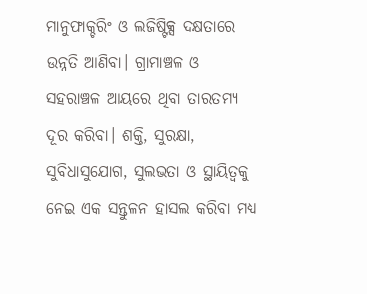ମାନୁଫାକ୍ଚରିଂ ଓ ଲଜିଷ୍ଟିକ୍ସ ଦକ୍ଷତାରେ ଉନ୍ନତି ଆଣିବା। ଗ୍ରାମାଞ୍ଚଳ ଓ ସହରାଞ୍ଚଳ ଆୟରେ ଥିବା ତାରତମ୍ୟ ଦୂର କରିବା। ଶକ୍ତି, ସୁରକ୍ଷା, ସୁବିଧାସୁଯୋଗ, ସୁଲଭତା ଓ ସ୍ଥାୟିତ୍ବକୁ ନେଇ ଏକ ସନ୍ତୁଳନ ହାସଲ କରିବା ମଧ୍ୟ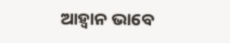ଆହ୍ବାନ ଭାବେ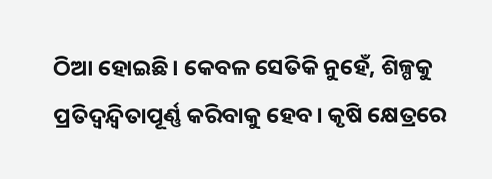ଠିଆ ହୋଇଛି। କେବଳ ସେତିକି ନୁହେଁ, ଶିଳ୍ପକୁ ପ୍ରତିଦ୍ବନ୍ଦ୍ବିତାପୂର୍ଣ୍ଣ କରିବାକୁ ହେବ। କୃଷି କ୍ଷେତ୍ରରେ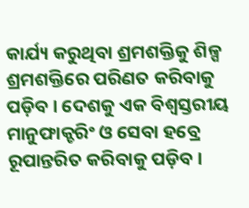କାର୍ଯ୍ୟ କରୁଥିବା ଶ୍ରମଶକ୍ତିକୁ ଶିଳ୍ପ ଶ୍ରମଶକ୍ତିରେ ପରିଣତ କରିବାକୁ ପଡ଼ିବ। ଦେଶକୁ ଏକ ବିଶ୍ବସ୍ତରୀୟ ମାନୁଫାକ୍ଚରିଂ ଓ ସେବା ହବ୍ରେ ରୂପାନ୍ତରିତ କରିବାକୁ ପଡ଼ିବ।